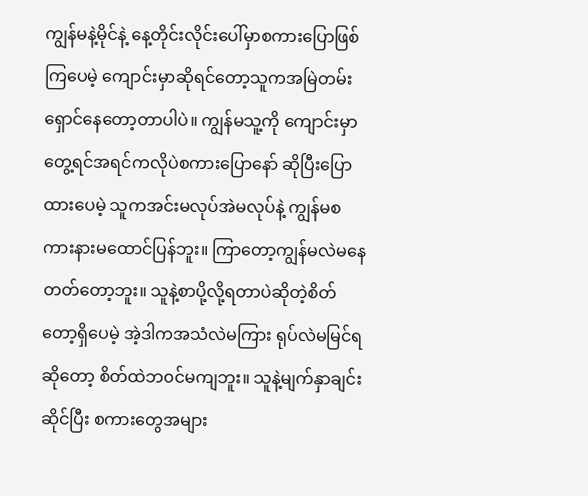ကျွန်မနဲ့မိုင်နဲ့ နေ့တိုင်းလိုင်းပေါ်မှာစကားပြောဖြစ်ကြပေမဲ့ ကျောင်းမှာဆိုရင်တော့သူကအမြဲတမ်းရှောင်နေတော့တာပါပဲ။ ကျွန်မသူ့ကို ကျောင်းမှာတွေ့ရင်အရင်ကလိုပဲစကားပြောနော် ဆိုပြီးပြောထားပေမဲ့ သူကအင်းမလုပ်အဲမလုပ်နဲ့ ကျွန်မစကားနားမထောင်ပြန်ဘူး။ ကြာတော့ကျွန်မလဲမနေတတ်တော့ဘူး။ သူနဲ့စာပို့လို့ရတာပဲဆိုတဲ့စိတ်တော့ရှိပေမဲ့ အဲ့ဒါကအသံလဲမကြား ရုပ်လဲမမြင်ရဆိုတော့ စိတ်ထဲဘ၀င်မကျဘူး။ သူနဲ့မျက်နှာချင်းဆိုင်ပြီး စကားတွေအများ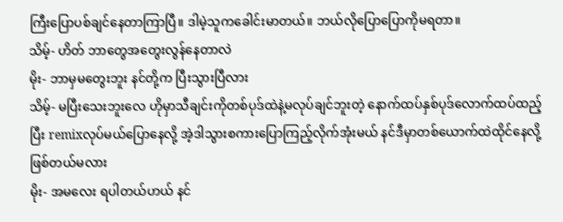ကြီးပြောပစ်ချင်နေတာကြာပြီ။ ဒါမဲ့သူကခေါင်းမာတယ်။ ဘယ်လိုပြောပြောကိုမရတာ။
သိမ့်- ဟိတ် ဘာတွေအတွေးလွန်နေတာလဲ
မိုး- ဘာမှမတွေးဘူး နင်တို့က ပြီးသွားပြီလား
သိမ့်- မပြီးသေးဘူးလေ ဟိုမှာသီချင်းကိုတစ်ပုဒ်ထဲနဲ့မလုပ်ချင်ဘူးတဲ့ နောက်ထပ်နှစ်ပုဒ်လောက်ထပ်ထည့်ပြီး remixလုပ်မယ်ပြောနေလို့ အဲ့ဒါသွားစကားပြောကြည့်လိုက်အုံးမယ် နင်ဒီမှာတစ်ယောက်ထဲထိုင်နေလို့ဖြစ်တယ်မလား
မိုး- အမလေး ရပါတယ်ဟယ် နင်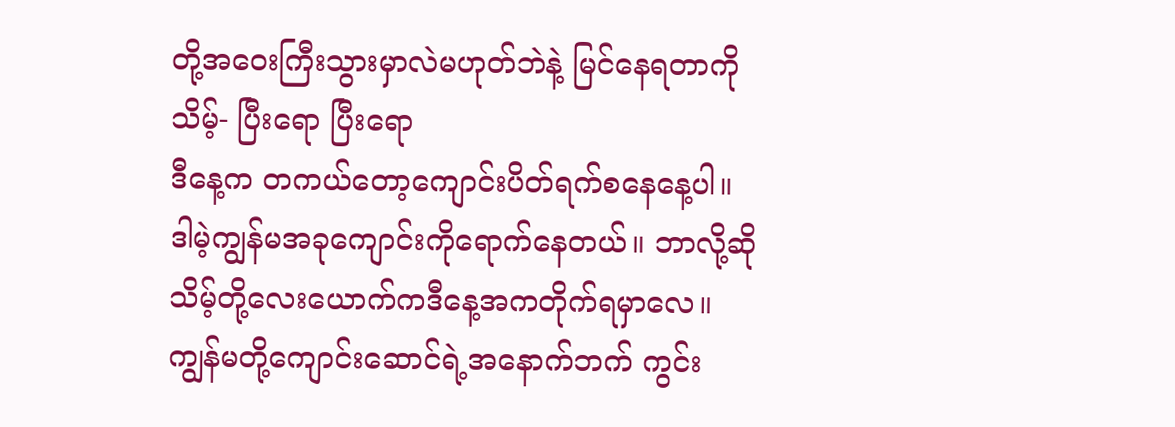တို့အဝေးကြီးသွားမှာလဲမဟုတ်ဘဲနဲ့ မြင်နေရတာကို
သိမ့်- ပြီးရော ပြီးရော
ဒီနေ့က တကယ်တော့ကျောင်းပိတ်ရက်စနေနေ့ပါ။ ဒါမဲ့ကျွန်မအခုကျောင်းကိုရောက်နေတယ်။ ဘာလို့ဆို သိမ့်တို့လေးယောက်ကဒီနေ့အကတိုက်ရမှာလေ။ ကျွန်မတို့ကျောင်းဆောင်ရဲ့အနောက်ဘက် ကွင်း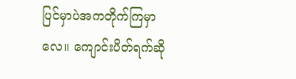ပြင်မှာပဲအကတိုက်ကြမှာလေ။ ကျောင်းပိတ်ရက်ဆို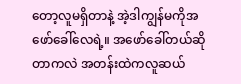တော့လူမရှိတာနဲ့ အဲ့ဒါကျွန်မကိုအဖော်ခေါ်လေရဲ့။ အဖော်ခေါ်တယ်ဆိုတာကလဲ အတန်းထဲကလူဆယ်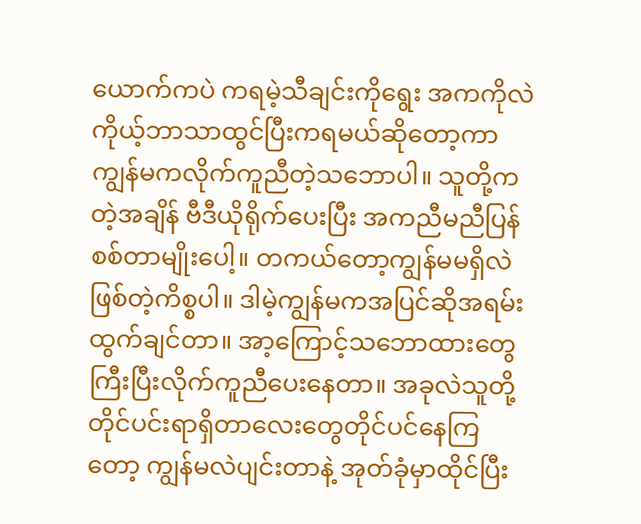ယောက်ကပဲ ကရမဲ့သီချင်းကိုရွေး အကကိုလဲကိုယ့်ဘာသာထွင်ပြီးကရမယ်ဆိုတော့ကာ ကျွန်မကလိုက်ကူညီတဲ့သဘောပါ။ သူတို့ကတဲ့အချိန် ဗီဒီယိုရိုက်ပေးပြီး အကညီမညီပြန်စစ်တာမျိုးပေါ့။ တကယ်တော့ကျွန်မမရှိလဲဖြစ်တဲ့ကိစ္စပါ။ ဒါမဲ့ကျွန်မကအပြင်ဆိုအရမ်းထွက်ချင်တာ။ အာ့ကြောင့်သဘောထားတွေကြီးပြီးလိုက်ကူညီပေးနေတာ။ အခုလဲသူတို့တိုင်ပင်းရာရှိတာလေးတွေတိုင်ပင်နေကြတော့ ကျွန်မလဲပျင်းတာနဲ့ အုတ်ခုံမှာထိုင်ပြီး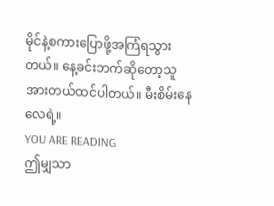မိုင်နဲ့စကားပြောဖို့အကြံရသွားတယ်။ နေ့ခင်းဘက်ဆိုတော့သူအားတယ်ထင်ပါတယ်။ မီးစိမ်းနေလေရဲ့။
YOU ARE READING
ဤမျှသာ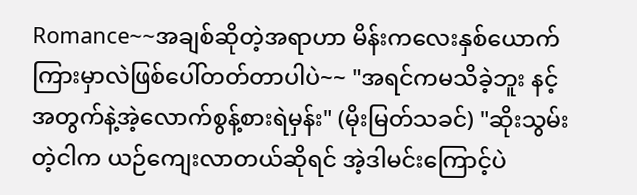Romance~~အချစ်ဆိုတဲ့အရာဟာ မိန်းကလေးနှစ်ယောက်ကြားမှာလဲဖြစ်ပေါ်တတ်တာပါပဲ~~ "အရင်ကမသိခဲ့ဘူး နင့်အတွက်နဲ့အဲ့လောက်စွန့်စားရဲမှန်း" (မိုးမြတ်သခင်) "ဆိုးသွမ်းတဲ့ငါက ယဉ်ကျေးလာတယ်ဆိုရင် အဲ့ဒါမင်းကြောင့်ပဲ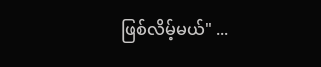ဖြစ်လိမ့်မယ်" ...